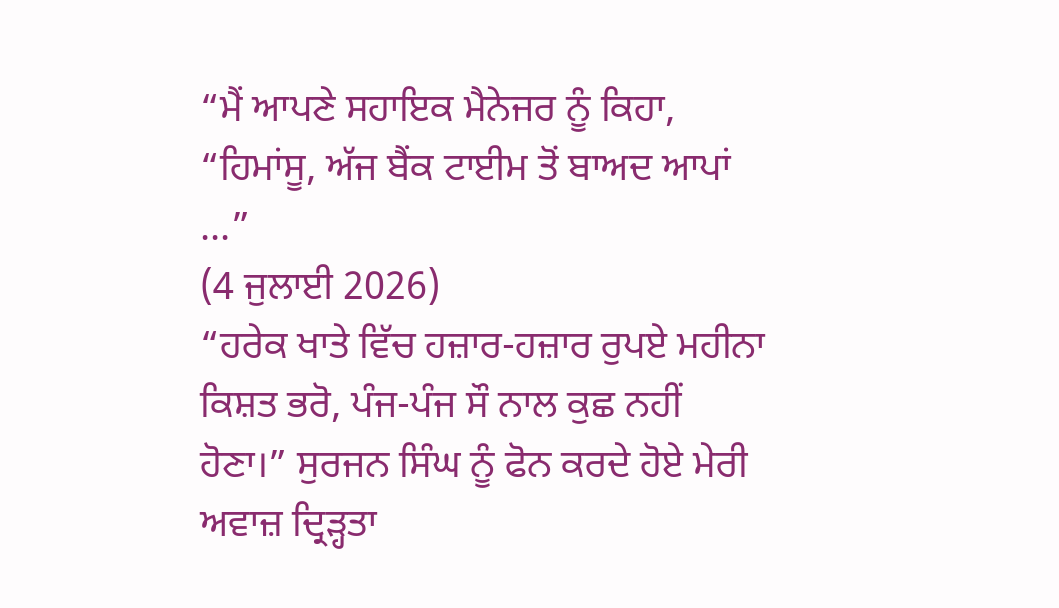“ਮੈਂ ਆਪਣੇ ਸਹਾਇਕ ਮੈਨੇਜਰ ਨੂੰ ਕਿਹਾ, “ਹਿਮਾਂਸੂ, ਅੱਜ ਬੈਂਕ ਟਾਈਮ ਤੋਂ ਬਾਅਦ ਆਪਾਂ ...”
(4 ਜੁਲਾਈ 2026)
“ਹਰੇਕ ਖਾਤੇ ਵਿੱਚ ਹਜ਼ਾਰ-ਹਜ਼ਾਰ ਰੁਪਏ ਮਹੀਨਾ ਕਿਸ਼ਤ ਭਰੋ, ਪੰਜ-ਪੰਜ ਸੌ ਨਾਲ ਕੁਛ ਨਹੀਂ ਹੋਣਾ।” ਸੁਰਜਨ ਸਿੰਘ ਨੂੰ ਫੋਨ ਕਰਦੇ ਹੋਏ ਮੇਰੀ ਅਵਾਜ਼ ਦ੍ਰਿੜ੍ਹਤਾ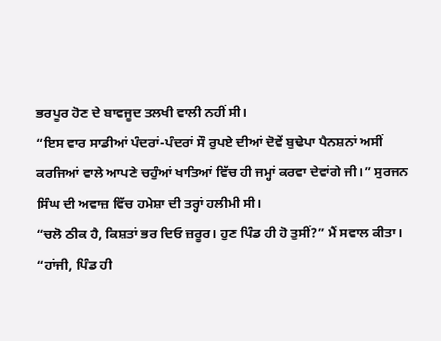ਭਰਪੂਰ ਹੋਣ ਦੇ ਬਾਵਜੂਦ ਤਲਖੀ ਵਾਲੀ ਨਹੀਂ ਸੀ।
“ਇਸ ਵਾਰ ਸਾਡੀਆਂ ਪੰਦਰਾਂ-ਪੰਦਰਾਂ ਸੌ ਰੁਪਏ ਦੀਆਂ ਦੋਵੇਂ ਬੁਢੇਪਾ ਪੈਨਸ਼ਨਾਂ ਅਸੀਂ ਕਰਜਿਆਂ ਵਾਲੇ ਆਪਣੇ ਚਹੁੰਆਂ ਖਾਤਿਆਂ ਵਿੱਚ ਹੀ ਜਮ੍ਹਾਂ ਕਰਵਾ ਦੇਵਾਂਗੇ ਜੀ।” ਸੁਰਜਨ ਸਿੰਘ ਦੀ ਅਵਾਜ਼ ਵਿੱਚ ਹਮੇਸ਼ਾ ਦੀ ਤਰ੍ਹਾਂ ਹਲੀਮੀ ਸੀ।
“ਚਲੋ ਠੀਕ ਹੈ, ਕਿਸ਼ਤਾਂ ਭਰ ਦਿਓ ਜ਼ਰੂਰ। ਹੁਣ ਪਿੰਡ ਹੀ ਹੋ ਤੁਸੀਂ?” ਮੈਂ ਸਵਾਲ ਕੀਤਾ।
“ਹਾਂਜੀ, ਪਿੰਡ ਹੀ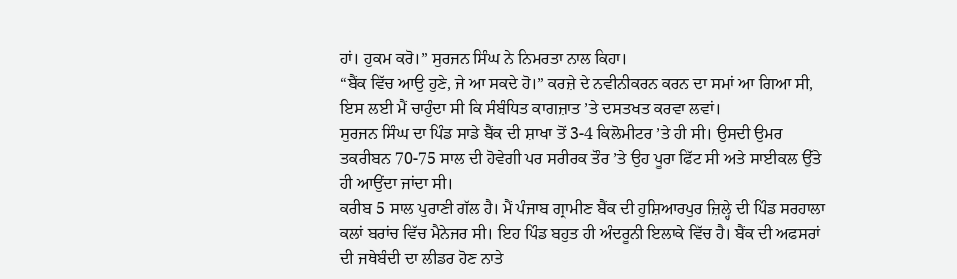ਹਾਂ। ਹੁਕਮ ਕਰੋ।” ਸੁਰਜਨ ਸਿੰਘ ਨੇ ਨਿਮਰਤਾ ਨਾਲ ਕਿਹਾ।
“ਬੈਂਕ ਵਿੱਚ ਆਉ ਹੁਣੇ, ਜੇ ਆ ਸਕਦੇ ਹੋ।” ਕਰਜ਼ੇ ਦੇ ਨਵੀਨੀਕਰਨ ਕਰਨ ਦਾ ਸਮਾਂ ਆ ਗਿਆ ਸੀ, ਇਸ ਲਈ ਮੈਂ ਚਾਹੁੰਦਾ ਸੀ ਕਿ ਸੰਬੰਧਿਤ ਕਾਗਜ਼ਾਤ ’ਤੇ ਦਸਤਖਤ ਕਰਵਾ ਲਵਾਂ।
ਸੁਰਜਨ ਸਿੰਘ ਦਾ ਪਿੰਡ ਸਾਡੇ ਬੈਂਕ ਦੀ ਸ਼ਾਖਾ ਤੋਂ 3-4 ਕਿਲੋਮੀਟਰ ’ਤੇ ਹੀ ਸੀ। ਉਸਦੀ ਉਮਰ ਤਕਰੀਬਨ 70-75 ਸਾਲ ਦੀ ਹੋਵੇਗੀ ਪਰ ਸਰੀਰਕ ਤੌਰ ’ਤੇ ਉਹ ਪੂਰਾ ਫਿੱਟ ਸੀ ਅਤੇ ਸਾਈਕਲ ਉੱਤੇ ਹੀ ਆਉਂਦਾ ਜਾਂਦਾ ਸੀ।
ਕਰੀਬ 5 ਸਾਲ ਪੁਰਾਣੀ ਗੱਲ ਹੈ। ਮੈਂ ਪੰਜਾਬ ਗ੍ਰਾਮੀਣ ਬੈਂਕ ਦੀ ਹੁਸ਼ਿਆਰਪੁਰ ਜ਼ਿਲ੍ਹੇ ਦੀ ਪਿੰਡ ਸਰਹਾਲਾ ਕਲਾਂ ਬਰਾਂਚ ਵਿੱਚ ਮੈਨੇਜਰ ਸੀ। ਇਹ ਪਿੰਡ ਬਹੁਤ ਹੀ ਅੰਦਰੂਨੀ ਇਲਾਕੇ ਵਿੱਚ ਹੈ। ਬੈਂਕ ਦੀ ਅਫਸਰਾਂ ਦੀ ਜਥੇਬੰਦੀ ਦਾ ਲੀਡਰ ਹੋਣ ਨਾਤੇ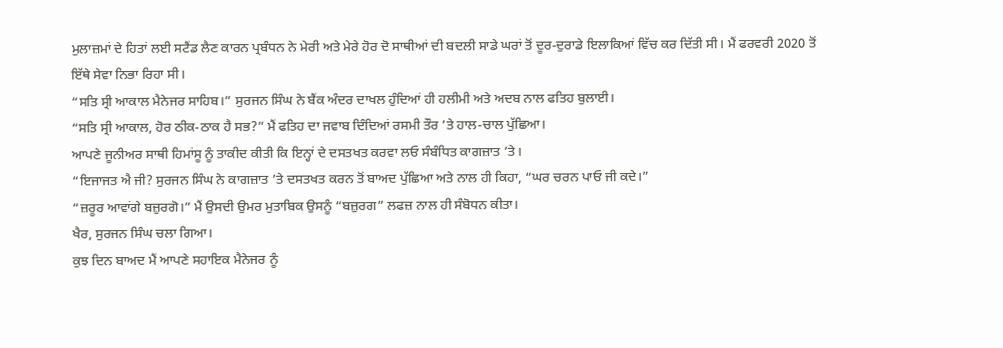ਮੁਲਾਜ਼ਮਾਂ ਦੇ ਹਿਤਾਂ ਲਈ ਸਟੈਂਡ ਲੈਣ ਕਾਰਨ ਪ੍ਰਬੰਧਨ ਨੇ ਮੇਰੀ ਅਤੇ ਮੇਰੇ ਹੋਰ ਦੋ ਸਾਥੀਆਂ ਦੀ ਬਦਲੀ ਸਾਡੇ ਘਰਾਂ ਤੋਂ ਦੂਰ-ਦੁਰਾਡੇ ਇਲਾਕਿਆਂ ਵਿੱਚ ਕਰ ਦਿੱਤੀ ਸੀ। ਮੈਂ ਫਰਵਰੀ 2020 ਤੋਂ ਇੱਥੇ ਸੇਵਾ ਨਿਭਾ ਰਿਹਾ ਸੀ।
“ਸਤਿ ਸ੍ਰੀ ਆਕਾਲ ਮੈਨੇਜਰ ਸਾਹਿਬ।” ਸੁਰਜਨ ਸਿੰਘ ਨੇ ਬੈਂਕ ਅੰਦਰ ਦਾਖਲ ਹੁੰਦਿਆਂ ਹੀ ਹਲੀਮੀ ਅਤੇ ਅਦਬ ਨਾਲ ਫਤਿਹ ਬੁਲਾਈ।
“ਸਤਿ ਸ੍ਰੀ ਆਕਾਲ, ਹੋਰ ਠੀਕ-ਠਾਕ ਹੈ ਸਭ?” ਮੈਂ ਫਤਿਹ ਦਾ ਜਵਾਬ ਦਿੰਦਿਆਂ ਰਸਮੀ ਤੌਰ ’ਤੇ ਹਾਲ-ਚਾਲ ਪੁੱਛਿਆ।
ਆਪਣੇ ਜੂਨੀਅਰ ਸਾਥੀ ਹਿਮਾਂਸੂ ਨੂੰ ਤਾਕੀਦ ਕੀਤੀ ਕਿ ਇਨ੍ਹਾਂ ਦੇ ਦਸਤਖਤ ਕਰਵਾ ਲਓ ਸੰਬੰਧਿਤ ਕਾਗਜ਼ਾਤ ’ਤੇ।
“ਇਜਾਜਤ ਐ ਜੀ? ਸੁਰਜਨ ਸਿੰਘ ਨੇ ਕਾਗਜ਼ਾਤ ’ਤੇ ਦਸਤਖਤ ਕਰਨ ਤੋਂ ਬਾਅਦ ਪੁੱਛਿਆ ਅਤੇ ਨਾਲ ਹੀ ਕਿਹਾ, “ਘਰ ਚਰਨ ਪਾਓ ਜੀ ਕਦੇ।”
“ਜ਼ਰੂਰ ਆਵਾਂਗੇ ਬਜ਼ੁਰਗੋ।” ਮੈਂ ਉਸਦੀ ਉਮਰ ਮੁਤਾਬਿਕ ਉਸਨੂੰ “ਬਜ਼ੁਰਗ” ਲਫਜ਼ ਨਾਲ ਹੀ ਸੰਬੋਧਨ ਕੀਤਾ।
ਖੈਰ, ਸੁਰਜਨ ਸਿੰਘ ਚਲਾ ਗਿਆ।
ਕੁਝ ਦਿਨ ਬਾਅਦ ਮੈਂ ਆਪਣੇ ਸਹਾਇਕ ਮੈਨੇਜਰ ਨੂੰ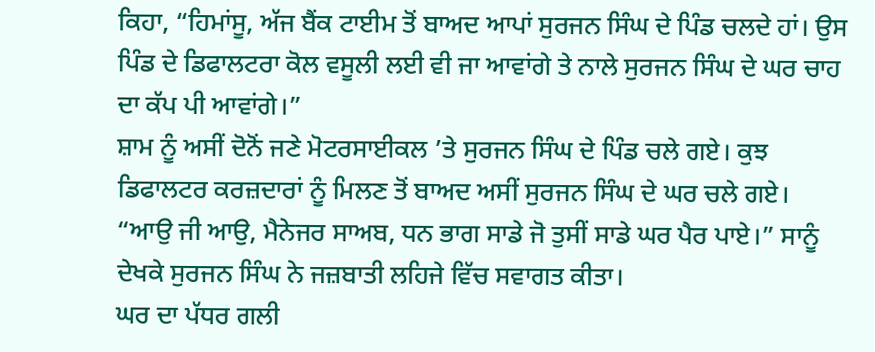ਕਿਹਾ, “ਹਿਮਾਂਸੂ, ਅੱਜ ਬੈਂਕ ਟਾਈਮ ਤੋਂ ਬਾਅਦ ਆਪਾਂ ਸੁਰਜਨ ਸਿੰਘ ਦੇ ਪਿੰਡ ਚਲਦੇ ਹਾਂ। ਉਸ ਪਿੰਡ ਦੇ ਡਿਫਾਲਟਰਾ ਕੋਲ ਵਸੂਲੀ ਲਈ ਵੀ ਜਾ ਆਵਾਂਗੇ ਤੇ ਨਾਲੇ ਸੁਰਜਨ ਸਿੰਘ ਦੇ ਘਰ ਚਾਹ ਦਾ ਕੱਪ ਪੀ ਆਵਾਂਗੇ।”
ਸ਼ਾਮ ਨੂੰ ਅਸੀਂ ਦੋਨੋਂ ਜਣੇ ਮੋਟਰਸਾਈਕਲ ’ਤੇ ਸੁਰਜਨ ਸਿੰਘ ਦੇ ਪਿੰਡ ਚਲੇ ਗਏ। ਕੁਝ ਡਿਫਾਲਟਰ ਕਰਜ਼ਦਾਰਾਂ ਨੂੰ ਮਿਲਣ ਤੋਂ ਬਾਅਦ ਅਸੀਂ ਸੁਰਜਨ ਸਿੰਘ ਦੇ ਘਰ ਚਲੇ ਗਏ।
“ਆਉ ਜੀ ਆਉ, ਮੈਨੇਜਰ ਸਾਅਬ, ਧਨ ਭਾਗ ਸਾਡੇ ਜੋ ਤੁਸੀਂ ਸਾਡੇ ਘਰ ਪੈਰ ਪਾਏ।” ਸਾਨੂੰ ਦੇਖਕੇ ਸੁਰਜਨ ਸਿੰਘ ਨੇ ਜਜ਼ਬਾਤੀ ਲਹਿਜੇ ਵਿੱਚ ਸਵਾਗਤ ਕੀਤਾ।
ਘਰ ਦਾ ਪੱਧਰ ਗਲੀ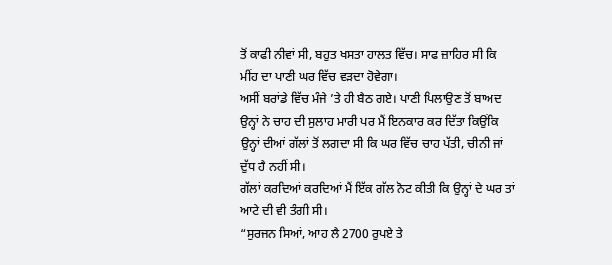ਤੋਂ ਕਾਫੀ ਨੀਵਾਂ ਸੀ, ਬਹੁਤ ਖਸਤਾ ਹਾਲਤ ਵਿੱਚ। ਸਾਫ ਜ਼ਾਹਿਰ ਸੀ ਕਿ ਮੀਂਹ ਦਾ ਪਾਣੀ ਘਰ ਵਿੱਚ ਵੜਦਾ ਹੋਵੇਗਾ।
ਅਸੀਂ ਬਰਾਂਡੇ ਵਿੱਚ ਮੰਜੇ ’ਤੇ ਹੀ ਬੈਠ ਗਏ। ਪਾਣੀ ਪਿਲਾਉਣ ਤੋਂ ਬਾਅਦ ਉਨ੍ਹਾਂ ਨੇ ਚਾਹ ਦੀ ਸੁਲਾਹ ਮਾਰੀ ਪਰ ਮੈਂ ਇਨਕਾਰ ਕਰ ਦਿੱਤਾ ਕਿਉਂਕਿ ਉਨ੍ਹਾਂ ਦੀਆਂ ਗੱਲਾਂ ਤੋਂ ਲਗਦਾ ਸੀ ਕਿ ਘਰ ਵਿੱਚ ਚਾਹ ਪੱਤੀ, ਚੀਨੀ ਜਾਂ ਦੁੱਧ ਹੈ ਨਹੀਂ ਸੀ।
ਗੱਲਾਂ ਕਰਦਿਆਂ ਕਰਦਿਆਂ ਮੈਂ ਇੱਕ ਗੱਲ ਨੋਟ ਕੀਤੀ ਕਿ ਉਨ੍ਹਾਂ ਦੇ ਘਰ ਤਾਂ ਆਟੇ ਦੀ ਵੀ ਤੰਗੀ ਸੀ।
“ਸੁਰਜਨ ਸਿਆਂ, ਆਹ ਲੈ 2700 ਰੁਪਏ ਤੇ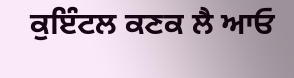ਕੁਇੰਟਲ ਕਣਕ ਲੈ ਆਓ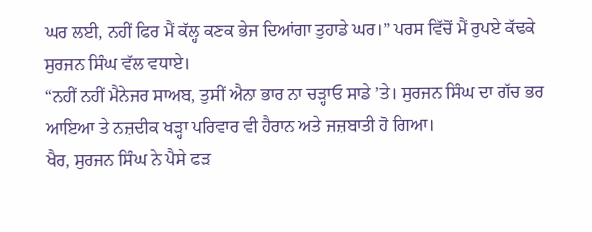ਘਰ ਲਈ, ਨਹੀਂ ਫਿਰ ਮੈਂ ਕੱਲ੍ਹ ਕਣਕ ਭੇਜ ਦਿਆਂਗਾ ਤੁਹਾਡੇ ਘਰ।” ਪਰਸ ਵਿੱਚੋਂ ਮੈਂ ਰੁਪਏ ਕੱਢਕੇ ਸੁਰਜਨ ਸਿੰਘ ਵੱਲ ਵਧਾਏ।
“ਨਹੀਂ ਨਹੀਂ ਮੈਨੇਜਰ ਸਾਅਬ, ਤੁਸੀਂ ਐਨਾ ਭਾਰ ਨਾ ਚੜ੍ਹਾਓ ਸਾਡੇ ’ਤੇ। ਸੁਰਜਨ ਸਿੰਘ ਦਾ ਗੱਚ ਭਰ ਆਇਆ ਤੇ ਨਜ਼ਦੀਕ ਖੜ੍ਹਾ ਪਰਿਵਾਰ ਵੀ ਹੈਰਾਨ ਅਤੇ ਜਜ਼ਬਾਤੀ ਹੋ ਗਿਆ।
ਖੈਰ, ਸੁਰਜਨ ਸਿੰਘ ਨੇ ਪੈਸੇ ਫੜ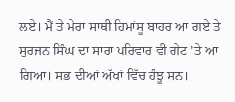ਲਏ। ਮੈਂ ਤੇ ਮੇਰਾ ਸਾਥੀ ਹਿਮਾਂਸੂ ਬਾਹਰ ਆ ਗਏ ਤੇ ਸੁਰਜਨ ਸਿੰਘ ਦਾ ਸਾਰਾ ਪਰਿਵਾਰ ਵੀ ਗੇਟ ’ਤੇ ਆ ਗਿਆ। ਸਭ ਦੀਆਂ ਅੱਖਾਂ ਵਿੱਚ ਹੰਝੂ ਸਨ।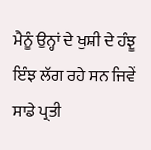ਮੈਨੂੰ ਉਨ੍ਹਾਂ ਦੇ ਖੁਸ਼ੀ ਦੇ ਹੰਝੂ ਇੰਝ ਲੱਗ ਰਹੇ ਸਨ ਜਿਵੇਂ ਸਾਡੇ ਪ੍ਰਤੀ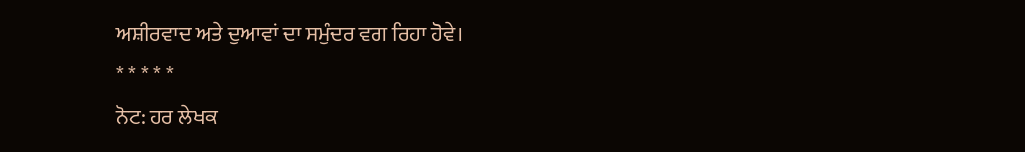ਅਸ਼ੀਰਵਾਦ ਅਤੇ ਦੁਆਵਾਂ ਦਾ ਸਮੁੰਦਰ ਵਗ ਰਿਹਾ ਹੋਵੇ।
* * * * *
ਨੋਟ: ਹਰ ਲੇਖਕ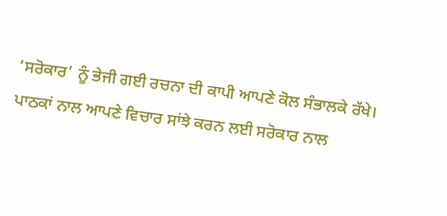‘ਸਰੋਕਾਰ’ ਨੂੰ ਭੇਜੀ ਗਈ ਰਚਨਾ ਦੀ ਕਾਪੀ ਆਪਣੇ ਕੋਲ ਸੰਭਾਲਕੇ ਰੱਖੇ।
ਪਾਠਕਾਂ ਨਾਲ ਆਪਣੇ ਵਿਚਾਰ ਸਾਂਝੇ ਕਰਨ ਲਈ ਸਰੋਕਾਰ ਨਾਲ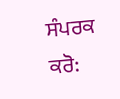ਸੰਪਰਕ ਕਰੋ: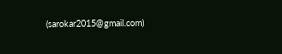(sarokar2015@gmail.com)